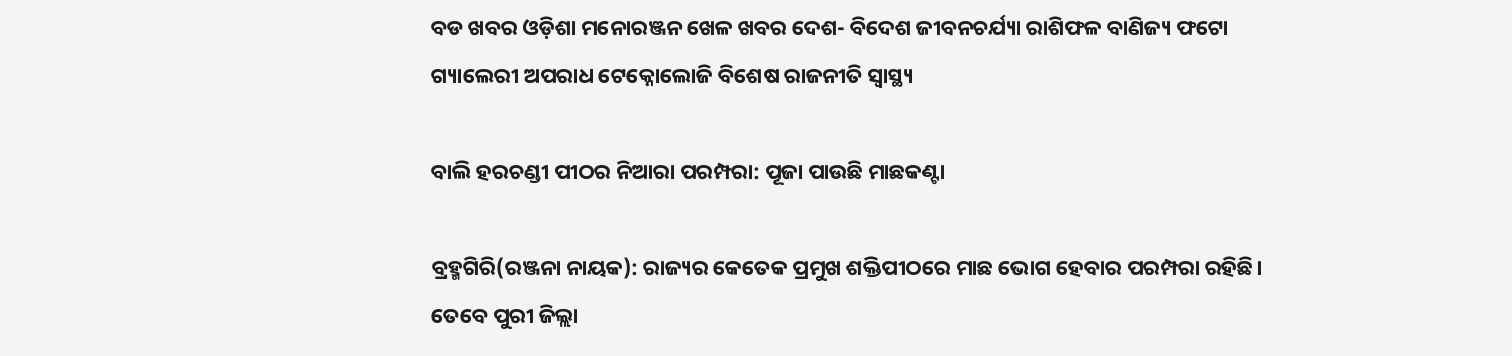ବଡ ଖବର ଓଡ଼ିଶା ମନୋରଞ୍ଜନ ଖେଳ ଖବର ଦେଶ- ବିଦେଶ ଜୀବନଚର୍ଯ୍ୟା ରାଶିଫଳ ବାଣିଜ୍ୟ ଫଟୋ ଗ୍ୟାଲେରୀ ଅପରାଧ ଟେକ୍ନୋଲୋଜି ବିଶେଷ ରାଜନୀତି ସ୍ଵାସ୍ଥ୍ୟ

ବାଲି ହରଚଣ୍ଡୀ ପୀଠର ନିଆରା ପରମ୍ପରା: ପୂଜା ପାଉଛି ମାଛକଣ୍ଟା

ବ୍ରହ୍ମଗିରି(ରଞ୍ଜନା ନାୟକ): ରାଜ୍ୟର କେତେକ ପ୍ରମୁଖ ଶକ୍ତିପୀଠରେ ମାଛ ଭୋଗ ହେବାର ପରମ୍ପରା ରହିଛି। ତେବେ ପୁରୀ ଜିଲ୍ଲା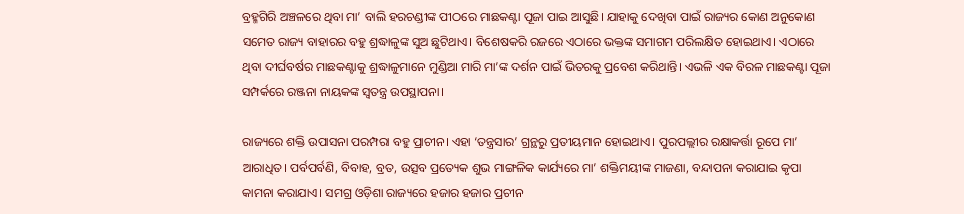ବ୍ରହ୍ମଗିରି ଅଞ୍ଚଳରେ ଥିବା ମା’ ବାଲି ହରଚଣ୍ଡୀଙ୍କ ପୀଠରେ ମାଛକଣ୍ଟା ପୂଜା ପାଇ ଆସୁଛି। ଯାହାକୁ ଦେଖିବା ପାଇଁ ରାଜ୍ୟର କୋଣ ଅନୁକୋଣ ସମେତ ରାଜ୍ୟ ବାହାରର ବହୁ ଶ୍ରଦ୍ଧାଳୁଙ୍କ ସୁଅ ଛୁଟିଥାଏ। ବିଶେଷକରି ରଜରେ ଏଠାରେ ଭକ୍ତଙ୍କ ସମାଗମ ପରିଲକ୍ଷିତ ହୋଇଥାଏ। ଏଠାରେ ଥିବା ଦୀର୍ଘବର୍ଷର ମାଛକଣ୍ଟାକୁ ଶ୍ରଦ୍ଧାଳୁମାନେ ମୁଣ୍ଡିଆ ମାରି ମା’ଙ୍କ ଦର୍ଶନ ପାଇଁ ଭିତରକୁ ପ୍ରବେଶ କରିଥାନ୍ତି। ଏଭଳି ଏକ ବିରଳ ମାଛକଣ୍ଟା ପୂଜା ସମ୍ପର୍କରେ ରଞ୍ଜନା ନାୟକଙ୍କ ସ୍ୱତନ୍ତ୍ର ଉପସ୍ଥାପନା।

ରାଜ୍ୟରେ ଶକ୍ତି ଉପାସନା ପରମ୍ପରା ବହୁ ପ୍ରାଚୀନ। ଏହା ‘ତନ୍ତ୍ରସାର’ ଗ୍ରନ୍ଥରୁ ପ୍ରତୀୟମାନ ହୋଇଥାଏ। ପୁରପଲ୍ଲୀର ରକ୍ଷାକର୍ତ୍ତା ରୂପେ ମା’ ଆରାଧିତ। ପର୍ବପର୍ବଣି, ବିବାହ, ବ୍ରତ, ଉତ୍ସବ ପ୍ରତ୍ୟେକ ଶୁଭ ମାଙ୍ଗଳିକ କାର୍ଯ୍ୟରେ ମା’ ଶକ୍ତିମୟୀଙ୍କ ମାଜଣା, ବନ୍ଦାପନା କରାଯାଇ କୃପା କାମନା କରାଯାଏ। ସମଗ୍ର ଓଡ଼ିଶା ରାଜ୍ୟରେ ହଜାର ହଜାର ପ୍ରଚୀନ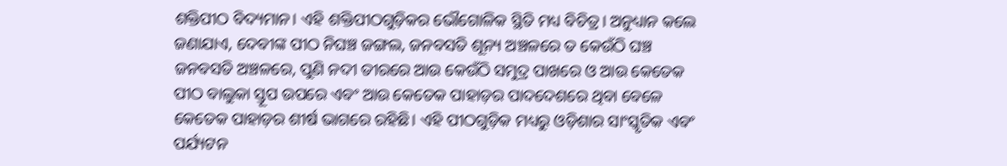ଶକ୍ତିପୀଠ ବିଦ୍ୟମାନ। ଏହି ଶକ୍ତିପୀଠଗୁଡ଼ିକର ଭୌଗୋଳିକ ସ୍ଥିତି ମଧ୍ୟ ବିଚିତ୍ର। ଅନୁଧ୍ୟାନ କଲେ ଜଣାଯାଏ, ଦେବୀଙ୍କ ପୀଠ ନିଘଞ୍ଚ ଜଙ୍ଗଲ, ଜନବସତି ଶୂନ୍ୟ ଅଞ୍ଚଳରେ ତ କେଉଁଠି ଘଞ୍ଚ ଜନବସତି ଅଞ୍ଚଳରେ, ପୁଣି ନଦୀ ତୀରରେ ଆଉ କେଉଁଠି ସମୁଦ୍ର ପାଖରେ ଓ ଆଉ କେତେକ ପୀଠ ବାଲୁକା ସ୍ତୂପ ଉପରେ ଏବଂ ଆଉ କେତେକ ପାହାଡ଼ର ପାଦଦେଶରେ ଥିବା ବେଳେ କେତେକ ପାହାଡ଼ର ଶୀର୍ଷ ଭାଗରେ ରହିଛି। ଏହି ପୀଠଗୁଡ଼ିକ ମଧ୍ୟରୁ ଓଡ଼ିଶାର ସାଂସ୍କୃତିକ ଏବଂ ପର୍ଯ୍ୟଟନ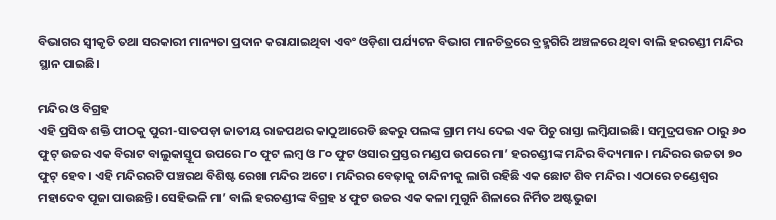ବିଭାଗର ସ୍ୱୀକୃତି ତଥା ସରକାରୀ ମାନ୍ୟତା ପ୍ରଦାନ କରାଯାଇଥିବା ଏବଂ ଓଡ଼ିଶା ପର୍ଯ୍ୟଟନ ବିଭାଗ ମାନଚିତ୍ରରେ ବ୍ରହ୍ମଗିରି ଅଞ୍ଚଳରେ ଥିବା ବାଲି ହରଚଣ୍ଡୀ ମନ୍ଦିର ସ୍ଥାନ ପାଇଛି।

ମନ୍ଦିର ଓ ବିଗ୍ରହ
ଏହି ପ୍ରସିଦ୍ଧ ଶକ୍ତି ପୀଠକୁ ପୁରୀ-ସାତପଡ଼ା ଜାତୀୟ ରାଜପଥର କାଠୁଆରେଡି ଛକରୁ ପଲଙ୍କ ଗ୍ରାମ ମଧ୍ୟ ଦେଇ ଏକ ପିଚୁ ରାସ୍ତା ଲମ୍ବିଯାଇଛି। ସମୁଦ୍ରପତ୍ତନ ଠାରୁ ୬୦ ଫୁଟ୍‌‌ ଉଚ୍ଚର ଏକ ବିରାଟ ବାଲୁକାସ୍ତୂପ ଉପରେ ୮୦ ଫୁଟ ଲମ୍ବ ଓ ୮୦ ଫୁଟ ଓସାର ପ୍ରସ୍ତର ମଣ୍ଡପ ଉପରେ ମା’ ହରଚଣ୍ଡୀଙ୍କ ମନ୍ଦିର ବିଦ୍ୟମାନ। ମନ୍ଦିରର ଉଚ୍ଚତା ୭୦ ଫୁଟ୍‌‌ ହେବ। ଏହି ମନ୍ଦିରରଟି ପଞ୍ଚରଥ ବିଶିଷ୍ଟ ରେଖା ମନ୍ଦିର ଅଟେ। ମନ୍ଦିରର ବେଢ଼ାକୁ ଚାନ୍ଦିନୀକୁ ଲାଗି ରହିଛି ଏକ ଛୋଟ ଶିବ ମନ୍ଦିର। ଏଠାରେ ଚଣ୍ଡେଶ୍ୱର ମହାଦେବ ପୂଜା ପାଉଛନ୍ତି। ସେହିଭଳି ମା’ ବାଲି ହରଚଣ୍ଡୀଙ୍କ ବିଗ୍ରହ ୪ ଫୁଟ ଉଚ୍ଚର ଏକ କଳା ମୁଗୁନି ଶିଳାରେ ନିର୍ମିତ ଅଷ୍ଟଭୁଜା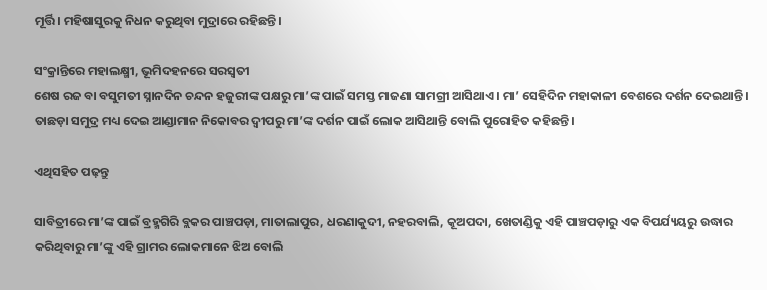ମୂର୍ତ୍ତି। ମହିଷାସୁରକୁ ନିଧନ କରୁଥିବା ମୁଦ୍ରାରେ ରହିଛନ୍ତି।

ସଂକ୍ରାନ୍ତିରେ ମହାଲକ୍ଷ୍ମୀ, ଭୂମିଦହନରେ ସରସ୍ୱତୀ
ଶେଷ ରଜ ବା ବସୁମତୀ ସ୍ନାନଦିନ ଚନ୍ଦନ ହଜୁରୀଙ୍କ ପକ୍ଷରୁ ମା’ଙ୍କ ପାଇଁ ସମସ୍ତ ମାଜଣା ସାମଗ୍ରୀ ଆସିଥାଏ। ମା’ ସେହିଦିନ ମହାକାଳୀ ବେଶରେ ଦର୍ଶନ ଦେଇଥାନ୍ତି। ତାଛଡ଼ା ସମୁଦ୍ର ମଧ୍ୟ ଦେଇ ଆଣ୍ଡାମାନ ନିକୋବର ଦ୍ୱୀପରୁ ମା’ଙ୍କ ଦର୍ଶନ ପାଇଁ ଲୋକ ଆସିଥାନ୍ତି ବୋଲି ପୁରୋହିତ କହିଛନ୍ତି।

ଏଥିସହିତ ପଢ଼ନ୍ତୁ

ସାବିତ୍ରୀରେ ମା’ଙ୍କ ପାଇଁ ବ୍ରହ୍ମଗିରି ବ୍ଲକର ପାଞ୍ଚପଡ଼ା, ମାତାଲାପୁର, ଧରଣାକୁଦୀ, ନହରବାଲି, କୂଅପଦା, ଖେତାଣ୍ଡିକୁ ଏହି ପାଞ୍ଚପଡ଼ାରୁ ଏକ ବିପର୍ଯ୍ୟୟରୁ ଉଦ୍ଧାର କରିଥିବାରୁ ମା’ଙ୍କୁ ଏହି ଗ୍ରାମର ଲୋକମାନେ ଝିଅ ବୋଲି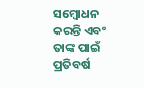ସମ୍ବୋଧନ କରନ୍ତି ଏବଂ ତାଙ୍କ ପାଇଁ ପ୍ରତିବର୍ଷ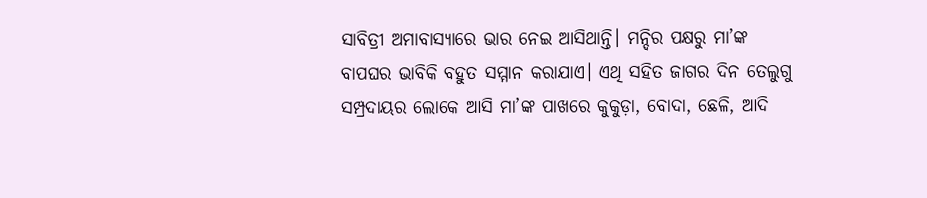ସାବିତ୍ରୀ ଅମାବାସ୍ୟାରେ ଭାର ନେଇ ଆସିଥାନ୍ତି। ମନ୍ଦିର ପକ୍ଷରୁ ମା’ଙ୍କ ବାପଘର ଭାବିକି ବହୁତ ସମ୍ମାନ କରାଯାଏ। ଏଥି ସହିତ ଜାଗର ଦିନ ତେଲୁଗୁ ସମ୍ପ୍ରଦାୟର ଲୋକେ ଆସି ମା’ଙ୍କ ପାଖରେ କୁକୁଡ଼ା, ବୋଦା, ଛେଳି, ଆଦି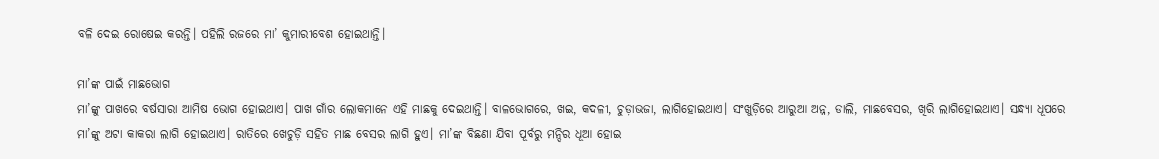ବଳି ଦେଇ ରୋଷେଇ କରନ୍ତି। ପହିଲି ରଜରେ ମା’ କୁମାରୀବେଶ ହୋଇଥାନ୍ତି।

ମା’ଙ୍କ ପାଇଁ ମାଛଭୋଗ
ମା’ଙ୍କୁ ପାଖରେ ବର୍ଷସାରା ଆମିଷ ଭୋଗ ହୋଇଥାଏ। ପାଖ ଗାଁର ଲୋକମାନେ ଏହି ମାଛକୁ ଦେଇଥାନ୍ତି। ବାଳଭୋଗରେ, ଖଇ, କଦଳୀ, ଚୁଡ଼ାଭଜା, ଲାଗିହୋଇଥାଏ। ସଂଖୁଡ଼ିରେ ଆରୁଆ ଅନ୍ନ, ଡାଲି, ମାଛବେସର, ଖିରି ଲାଗିହୋଇଥାଏ। ସନ୍ଧ୍ୟା ଧୂପରେ ମା’ଙ୍କୁ ଅଟା କାକରା ଲାଗି ହୋଇଥାଏ। ରାତିରେ ଖେଚୁଡ଼ି ସହିତ ମାଛ ବେସର ଲାଗି ହୁଏ। ମା’ଙ୍କ ବିଛଣା ଯିବା ପୂର୍ବରୁ ମନ୍ଦିର ଧୂଆ ହୋଇ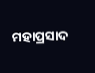ମହାପ୍ରସାଦ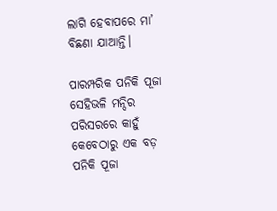ଲାଗି ହେବାପରେ ମା’ ବିଛଣା ଯାଆନ୍ତି।

ପାରମ୍ପରିକ ପନିକି ପୂଜା
ସେହିଭଳି ମନ୍ଦିର ପରିସରରେ କାହୁଁ କେବେଠାରୁ ଏକ ବଡ଼ ପନିକି ପୂଜା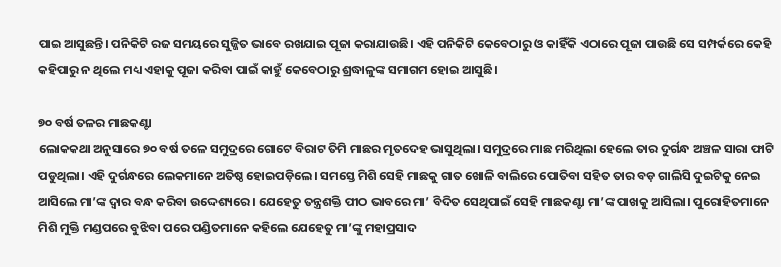ପାଇ ଆସୁଛନ୍ତି। ପନିକିଟି ରଜ ସମୟରେ ସୁଜ୍ଜିତ ଭାବେ ରଖଯାଇ ପୂଜା କରାଯାଉଛି। ଏହି ପନିକିଟି କେବେଠାରୁ ଓ କାହିଁକି ଏଠାରେ ପୂଜା ପାଉଛି ସେ ସମ୍ପର୍କରେ କେହି କହିପାରୁ ନ ଥିଲେ ମଧ୍ୟ ଏହାକୁ ପୂଜା କରିବା ପାଇଁ କାହୁଁ କେବେଠାରୁ ଶ୍ରଦ୍ଧାଳୁଙ୍କ ସମାଗମ ହୋଇ ଆସୁଛି।

୭୦ ବର୍ଷ ତଳର ମାଛକଣ୍ଟା
ଲୋକକଥା ଅନୁସାରେ ୭୦ ବର୍ଷ ତଳେ ସମୁଦ୍ରରେ ଗୋଟେ ବିରାଟ ତିମି ମାଛର ମୃତଦେହ ଭାସୁଥିଲା। ସମୁଦ୍ରରେ ମାଛ ମରିଥିଲା ହେଲେ ତାର ଦୁର୍ଗନ୍ଧ ଅଞ୍ଚଳ ସାରା ଫାଟି ପଡୁଥିଲା। ଏହି ଦୁର୍ଗନ୍ଧରେ ଲେକମାନେ ଅତିଷ୍ଠ ହୋଇପଡ଼ିଲେ। ସମସ୍ତେ ମିଶି ସେହି ମାଛକୁ ଗାତ ଖୋଳି ବାଲିରେ ପୋତିବା ସହିତ ତାର ବଡ଼ ଗାଲିସି ଦୁଇଟିକୁ ନେଇ ଆସିଲେ ମା’ଙ୍କ ଦ୍ୱାର ବନ୍ଧ କରିବା ଉଦ୍ଦେଶ୍ୟରେ। ଯେହେତୁ ତନ୍ତ୍ରଶକ୍ତି ପୀଠ ଭାବରେ ମା’ ବିଦିତ ସେଥିପାଇଁ ସେହି ମାଛକଣ୍ଟା ମା’ଙ୍କ ପାଖକୁ ଆସିଲା। ପୁରୋହିତମାନେ ମିଶି ମୁକ୍ତି ମଣ୍ଡପରେ ବୁଝିବା ପରେ ପଣ୍ଡିତମାନେ କହିଲେ ଯେହେତୁ ମା’ଙ୍କୁ ମହାପ୍ରସାଦ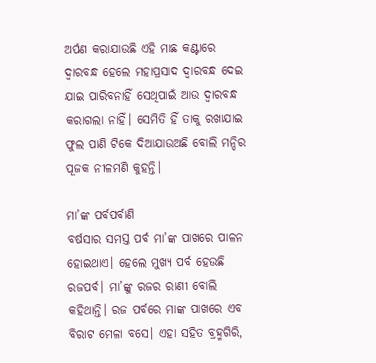ଅର୍ପଣ କରାଯାଉଛି ଏହି ମାଛ କଣ୍ଟାରେ ଦ୍ୱାରବନ୍ଧ ହେଲେ ମହାପ୍ରସାଦ ଦ୍ୱାରବନ୍ଧ ଦେଇ ଯାଇ ପାରିବନାହିଁ ସେଥିପାଇଁ ଆଉ ଦ୍ୱାରବନ୍ଧ କରାଗଲା ନାହିଁ। ସେମିତି ହିଁ ତାକୁ ରଖାଯାଇ ଫୁଲ ପାଣି ଟିକେ ଦିଆଯାଉଅଛି ବୋଲି ମନ୍ଦିର ପୂଜକ ନୀଳମଣି କୁହନ୍ତି।

ମା’ଙ୍କ ପର୍ବପର୍ବାଣି
ବର୍ଷସାର ସମସ୍ତ ପର୍ବ ମା’ଙ୍କ ପାଖରେ ପାଳନ ହୋଇଥାଏ। ହେଲେ ମୁଖ୍ୟ ପର୍ବ ହେଉଛି ରଜପର୍ବ। ମା’ଙ୍କୁ ରଜର ରାଣୀ ବୋଲି କହିଥାନ୍ତି। ରଜ ପର୍ବରେ ମାଙ୍କ ପାଖରେ ଏବ ବିରାଟ ମେଳା ବସେ। ଏହା ସହିତ ବ୍ରହ୍ମଗିରି,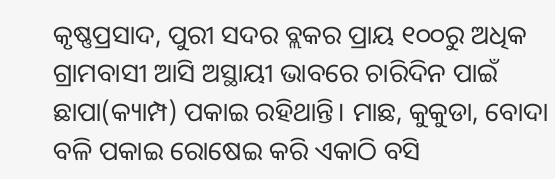କୃଷ୍ଣପ୍ରସାଦ, ପୁରୀ ସଦର ବ୍ଲକର ପ୍ରାୟ ୧୦୦ରୁ ଅଧିକ ଗ୍ରାମବାସୀ ଆସି ଅସ୍ଥାୟୀ ଭାବରେ ଚାରିଦିନ ପାଇଁ ଛାପା(କ୍ୟାମ୍ପ) ପକାଇ ରହିଥାନ୍ତି। ମାଛ, କୁକୁଡା, ବୋଦା ବଳି ପକାଇ ରୋଷେଇ କରି ଏକାଠି ବସି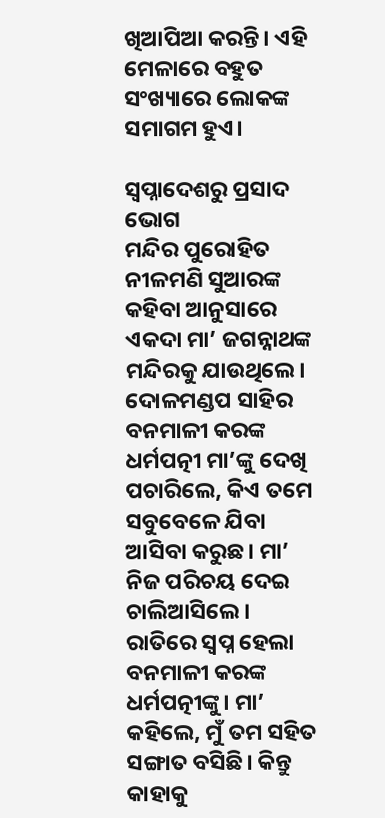ଖିଆପିଆ କରନ୍ତି। ଏହି ମେଳାରେ ବହୁତ ସଂଖ୍ୟାରେ ଲୋକଙ୍କ ସମାଗମ ହୁଏ।

ସ୍ୱପ୍ନାଦେଶରୁ ପ୍ରସାଦ ଭୋଗ
ମନ୍ଦିର ପୁରୋହିତ ନୀଳମଣି ସୁଆରଙ୍କ କହିବା ଆନୁସାରେ ଏକଦା ମା’ ଜଗନ୍ନାଥଙ୍କ ମନ୍ଦିରକୁ ଯାଉଥିଲେ। ଦୋଳମଣ୍ଡପ ସାହିର ବନମାଳୀ କରଙ୍କ ଧର୍ମପତ୍ନୀ ମା’ଙ୍କୁ ଦେଖି ପଚାରିଲେ, କିଏ ତମେ ସବୁବେଳେ ଯିବା ଆସିବା କରୁଛ। ମା’ ନିଜ ପରିଚୟ ଦେଇ ଚାଲିଆସିଲେ। ରାତିରେ ସ୍ୱପ୍ନ ହେଲା ବନମାଳୀ କରଙ୍କ ଧର୍ମପତ୍ନୀଙ୍କୁ। ମା’ କହିଲେ, ମୁଁ ତମ ସହିତ ସଙ୍ଗାତ ବସିଛି। କିନ୍ତୁ କାହାକୁ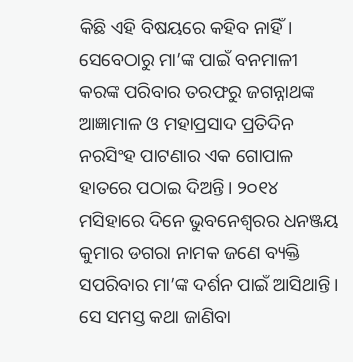କିଛି ଏହି ବିଷୟରେ କହିବ ନାହିଁ। ସେବେଠାରୁ ମା’ଙ୍କ ପାଇଁ ବନମାଳୀ କରଙ୍କ ପରିବାର ତରଫରୁ ଜଗନ୍ନାଥଙ୍କ ଆଜ୍ଞାମାଳ ଓ ମହାପ୍ରସାଦ ପ୍ରତିଦିନ ନରସିଂହ ପାଟଣାର ଏକ ଗୋପାଳ ହାତରେ ପଠାଇ ଦିଅନ୍ତି। ୨୦୧୪ ମସିହାରେ ଦିନେ ଭୁବନେଶ୍ୱରର ଧନଞ୍ଜୟ କୁମାର ଡଗରା ନାମକ ଜଣେ ବ୍ୟକ୍ତି ସପରିବାର ମା’ଙ୍କ ଦର୍ଶନ ପାଇଁ ଆସିଥାନ୍ତି। ସେ ସମସ୍ତ କଥା ଜାଣିବା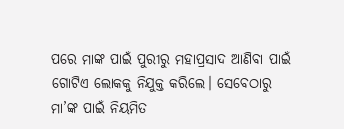ପରେ ମାଙ୍କ ପାଇଁ ପୁରୀରୁ ମହାପ୍ରସାଦ ଆଣିବା ପାଇଁ ଗୋଟିଏ ଲୋକକୁ ନିଯୁକ୍ତ କରିଲେ। ସେବେଠାରୁ ମା’ଙ୍କ ପାଇଁ ନିୟମିତ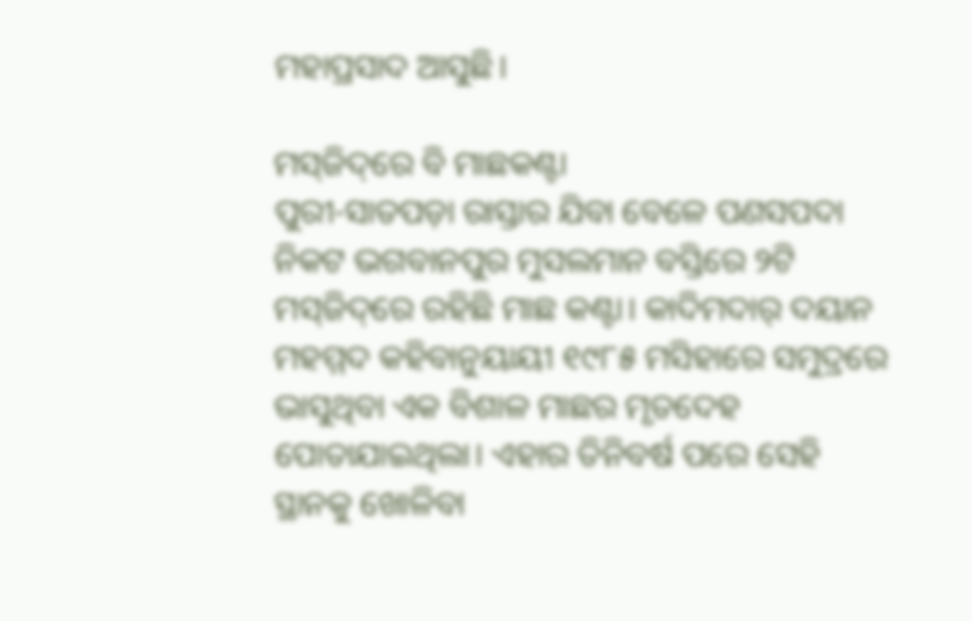ମହାପ୍ରସାଦ ଆସୁଛି।

ମସ୍‌‌ଜିଦ୍‌‌ରେ ବି ମାଛକଣ୍ଟା
ପୁରୀ-ସାତପଡ଼ା ରାସ୍ତାର ଯିବା ବେଳେ ପଣସପଦା ନିକଟ ଭଗବାନପୁର ମୁସଲମାନ ବସ୍ତିରେ ୨ଟି ମସ୍‌‌ଜିଦ୍‌‌ରେ ରହିଛି ମାଛ କଣ୍ଟା। କାଦିମଦାର୍‌‌ ଦୟାନ ମହମ୍ମଦ କହିବାନୁୟାୟୀ ୧୯୮୫ ମସିହାରେ ସମୁଦ୍ରରେ ଭାସୁଥିବା ଏକ ବିଶାଳ ମାଛର ମୃତଦେହ ପୋତାଯାଇଥିଲା। ଏହାର ତିନିବର୍ଷ ପରେ ସେହି ସ୍ଥାନକୁ ଖୋଳିବା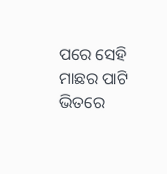ପରେ ସେହି ମାଛର ପାଟି ଭିତରେ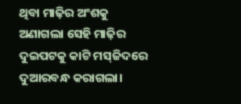ଥିବା ମାଢ଼ିର ଅଂଶକୁ ଅଣାଗଲା ସେହି ମାଢ଼ିର ଦୁଇପଟକୁ କାଟି ମସ୍‌‌ଜିଦରେ ଦୁଆରବନ୍ଧ କରାଗଲା।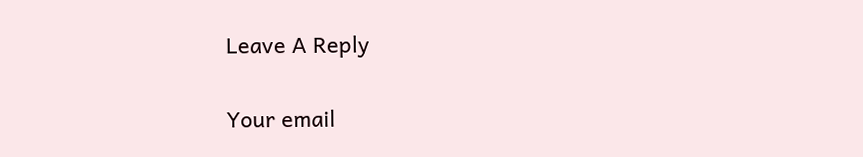Leave A Reply

Your email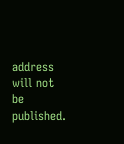address will not be published.